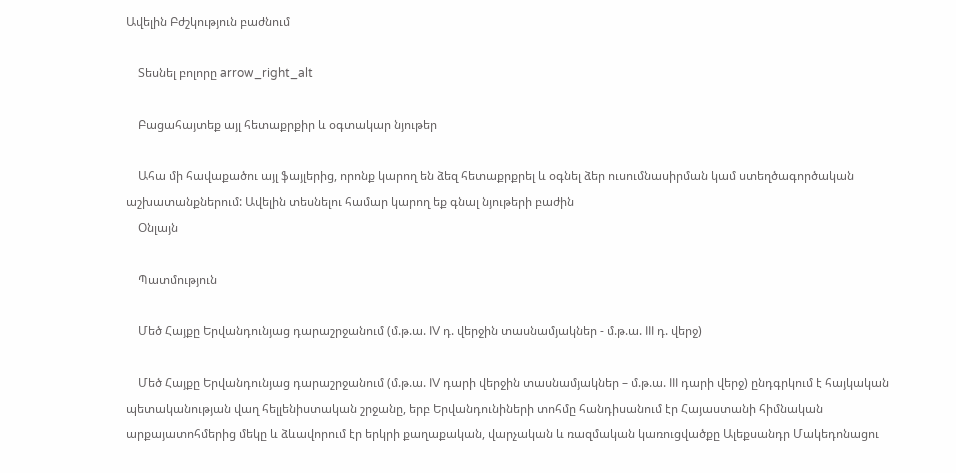Ավելին Բժշկություն բաժնում

    Տեսնել բոլորը arrow_right_alt

    Բացահայտեք այլ հետաքրքիր և օգտակար նյութեր

    Ահա մի հավաքածու այլ ֆայլերից, որոնք կարող են ձեզ հետաքրքրել և օգնել ձեր ուսումնասիրման կամ ստեղծագործական աշխատանքներում: Ավելին տեսնելու համար կարող եք գնալ նյութերի բաժին
    Օնլայն

    Պատմություն

    Մեծ Հայքը Երվանդունյաց դարաշրջանում (մ.թ.ա. IV դ. վերջին տասնամյակներ - մ.թ.ա. III դ. վերջ)

    Մեծ Հայքը Երվանդունյաց դարաշրջանում (մ.թ.ա. IV դարի վերջին տասնամյակներ – մ.թ.ա. III դարի վերջ) ընդգրկում է հայկական պետականության վաղ հելլենիստական շրջանը, երբ Երվանդունիների տոհմը հանդիսանում էր Հայաստանի հիմնական արքայատոհմերից մեկը և ձևավորում էր երկրի քաղաքական, վարչական և ռազմական կառուցվածքը Ալեքսանդր Մակեդոնացու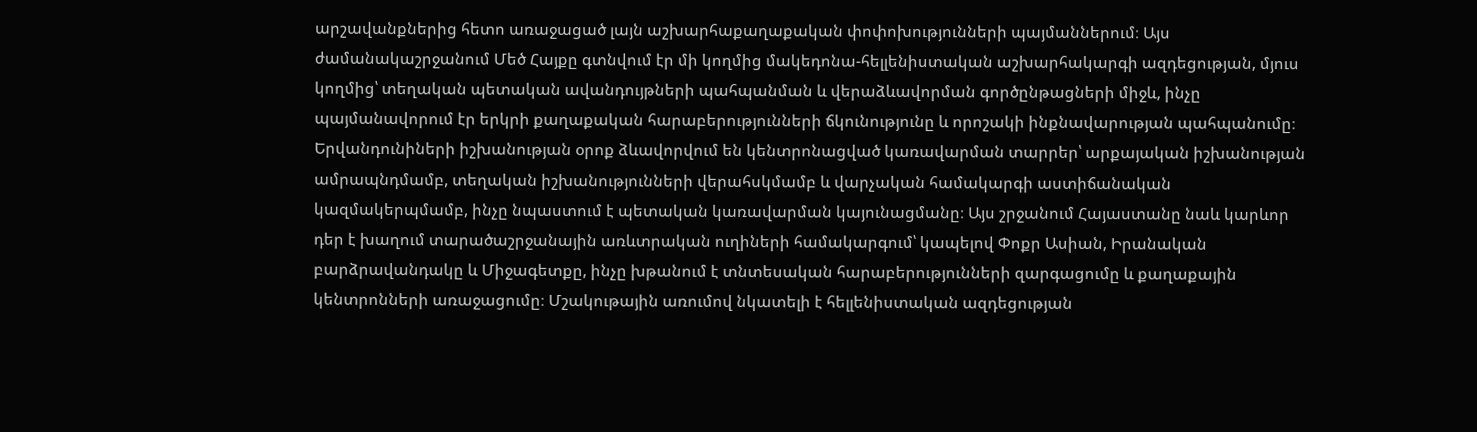արշավանքներից հետո առաջացած լայն աշխարհաքաղաքական փոփոխությունների պայմաններում։ Այս ժամանակաշրջանում Մեծ Հայքը գտնվում էր մի կողմից մակեդոնա-հելլենիստական աշխարհակարգի ազդեցության, մյուս կողմից՝ տեղական պետական ավանդույթների պահպանման և վերաձևավորման գործընթացների միջև, ինչը պայմանավորում էր երկրի քաղաքական հարաբերությունների ճկունությունը և որոշակի ինքնավարության պահպանումը։ Երվանդունիների իշխանության օրոք ձևավորվում են կենտրոնացված կառավարման տարրեր՝ արքայական իշխանության ամրապնդմամբ, տեղական իշխանությունների վերահսկմամբ և վարչական համակարգի աստիճանական կազմակերպմամբ, ինչը նպաստում է պետական կառավարման կայունացմանը։ Այս շրջանում Հայաստանը նաև կարևոր դեր է խաղում տարածաշրջանային առևտրական ուղիների համակարգում՝ կապելով Փոքր Ասիան, Իրանական բարձրավանդակը և Միջագետքը, ինչը խթանում է տնտեսական հարաբերությունների զարգացումը և քաղաքային կենտրոնների առաջացումը։ Մշակութային առումով նկատելի է հելլենիստական ազդեցության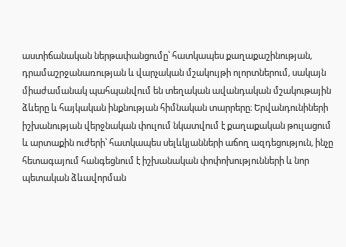աստիճանական ներթափանցումը՝ հատկապես քաղաքաշինության, դրամաշրջանառության և վարչական մշակույթի ոլորտներում, սակայն միաժամանակ պահպանվում են տեղական ավանդական մշակութային ձևերը և հայկական ինքնության հիմնական տարրերը։ Երվանդունիների իշխանության վերջնական փուլում նկատվում է քաղաքական թուլացում և արտաքին ուժերի՝ հատկապես սելևկյանների աճող ազդեցություն, ինչը հետագայում հանգեցնում է իշխանական փոփոխությունների և նոր պետական ձևավորման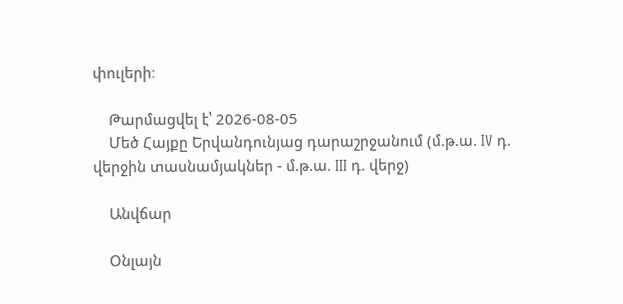փուլերի։

    Թարմացվել է՝ 2026-08-05
    Մեծ Հայքը Երվանդունյաց դարաշրջանում (մ.թ.ա. IV դ. վերջին տասնամյակներ - մ.թ.ա. III դ. վերջ)

    Անվճար

    Օնլայն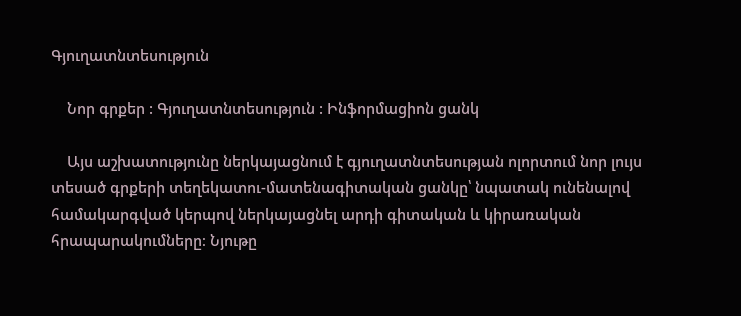Գյուղատնտեսություն

    Նոր գրքեր : Գյուղատնտեսություն : Ինֆորմացիոն ցանկ

    Այս աշխատությունը ներկայացնում է գյուղատնտեսության ոլորտում նոր լույս տեսած գրքերի տեղեկատու-մատենագիտական ցանկը՝ նպատակ ունենալով համակարգված կերպով ներկայացնել արդի գիտական և կիրառական հրապարակումները։ Նյութը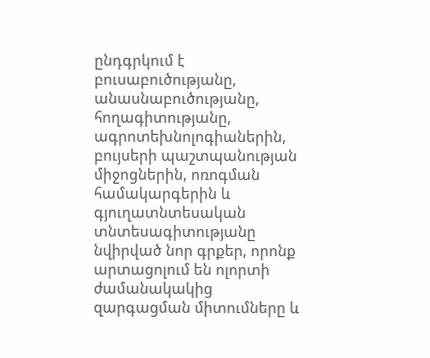ընդգրկում է բուսաբուծությանը, անասնաբուծությանը, հողագիտությանը, ագրոտեխնոլոգիաներին, բույսերի պաշտպանության միջոցներին, ոռոգման համակարգերին և գյուղատնտեսական տնտեսագիտությանը նվիրված նոր գրքեր, որոնք արտացոլում են ոլորտի ժամանակակից զարգացման միտումները և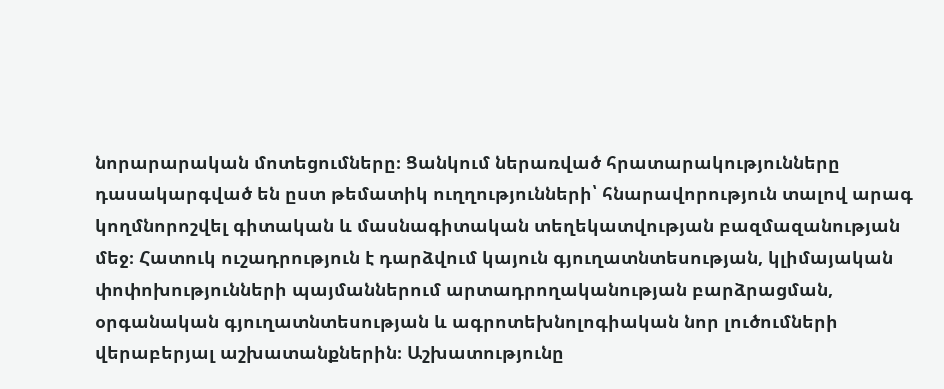նորարարական մոտեցումները։ Ցանկում ներառված հրատարակությունները դասակարգված են ըստ թեմատիկ ուղղությունների՝ հնարավորություն տալով արագ կողմնորոշվել գիտական և մասնագիտական տեղեկատվության բազմազանության մեջ։ Հատուկ ուշադրություն է դարձվում կայուն գյուղատնտեսության, կլիմայական փոփոխությունների պայմաններում արտադրողականության բարձրացման, օրգանական գյուղատնտեսության և ագրոտեխնոլոգիական նոր լուծումների վերաբերյալ աշխատանքներին։ Աշխատությունը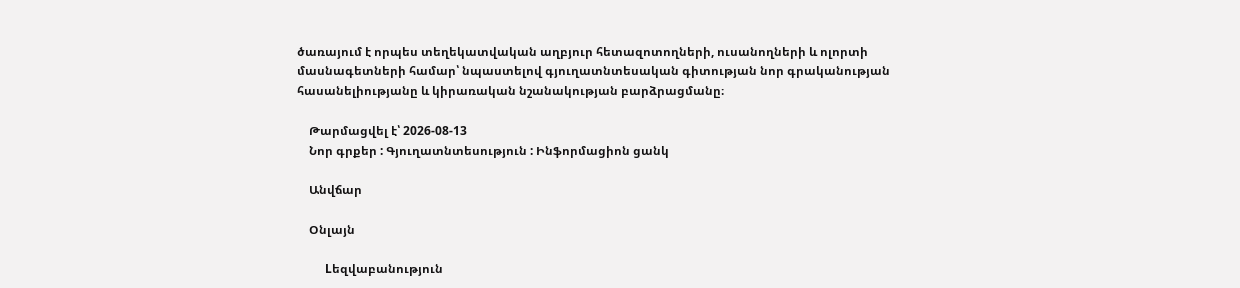ծառայում է որպես տեղեկատվական աղբյուր հետազոտողների, ուսանողների և ոլորտի մասնագետների համար՝ նպաստելով գյուղատնտեսական գիտության նոր գրականության հասանելիությանը և կիրառական նշանակության բարձրացմանը։

    Թարմացվել է՝ 2026-08-13
    Նոր գրքեր : Գյուղատնտեսություն : Ինֆորմացիոն ցանկ

    Անվճար

    Օնլայն

    Lեզվաբանություն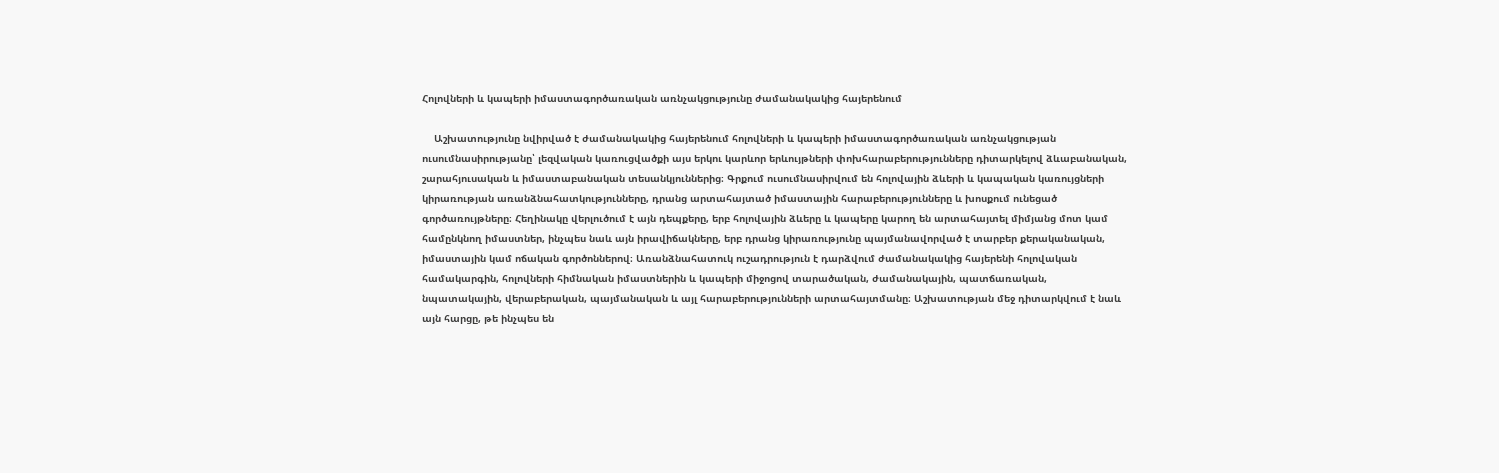Հոլովների և կապերի իմաստագործառական առնչակցությունը ժամանակակից հայերենում

    Աշխատությունը նվիրված է ժամանակակից հայերենում հոլովների և կապերի իմաստագործառական առնչակցության ուսումնասիրությանը՝ լեզվական կառուցվածքի այս երկու կարևոր երևույթների փոխհարաբերությունները դիտարկելով ձևաբանական, շարահյուսական և իմաստաբանական տեսանկյուններից։ Գրքում ուսումնասիրվում են հոլովային ձևերի և կապական կառույցների կիրառության առանձնահատկությունները, դրանց արտահայտած իմաստային հարաբերությունները և խոսքում ունեցած գործառույթները։ Հեղինակը վերլուծում է այն դեպքերը, երբ հոլովային ձևերը և կապերը կարող են արտահայտել միմյանց մոտ կամ համընկնող իմաստներ, ինչպես նաև այն իրավիճակները, երբ դրանց կիրառությունը պայմանավորված է տարբեր քերականական, իմաստային կամ ոճական գործոններով։ Առանձնահատուկ ուշադրություն է դարձվում ժամանակակից հայերենի հոլովական համակարգին, հոլովների հիմնական իմաստներին և կապերի միջոցով տարածական, ժամանակային, պատճառական, նպատակային, վերաբերական, պայմանական և այլ հարաբերությունների արտահայտմանը։ Աշխատության մեջ դիտարկվում է նաև այն հարցը, թե ինչպես են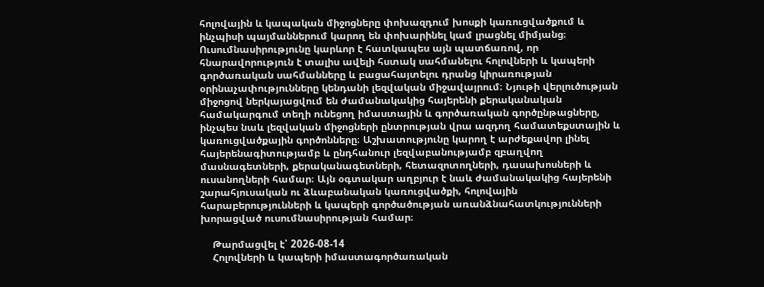հոլովային և կապական միջոցները փոխազդում խոսքի կառուցվածքում և ինչպիսի պայմաններում կարող են փոխարինել կամ լրացնել միմյանց։ Ուսումնասիրությունը կարևոր է հատկապես այն պատճառով, որ հնարավորություն է տալիս ավելի հստակ սահմանելու հոլովների և կապերի գործառական սահմանները և բացահայտելու դրանց կիրառության օրինաչափությունները կենդանի լեզվական միջավայրում։ Նյութի վերլուծության միջոցով ներկայացվում են ժամանակակից հայերենի քերականական համակարգում տեղի ունեցող իմաստային և գործառական գործընթացները, ինչպես նաև լեզվական միջոցների ընտրության վրա ազդող համատեքստային և կառուցվածքային գործոնները։ Աշխատությունը կարող է արժեքավոր լինել հայերենագիտությամբ և ընդհանուր լեզվաբանությամբ զբաղվող մասնագետների, քերականագետների, հետազոտողների, դասախոսների և ուսանողների համար։ Այն օգտակար աղբյուր է նաև ժամանակակից հայերենի շարահյուսական ու ձևաբանական կառուցվածքի, հոլովային հարաբերությունների և կապերի գործածության առանձնահատկությունների խորացված ուսումնասիրության համար։

    Թարմացվել է՝ 2026-08-14
    Հոլովների և կապերի իմաստագործառական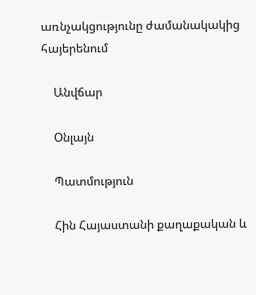առնչակցությունը ժամանակակից հայերենում

    Անվճար

    Օնլայն

    Պատմություն

    Հին Հայաստանի քաղաքական և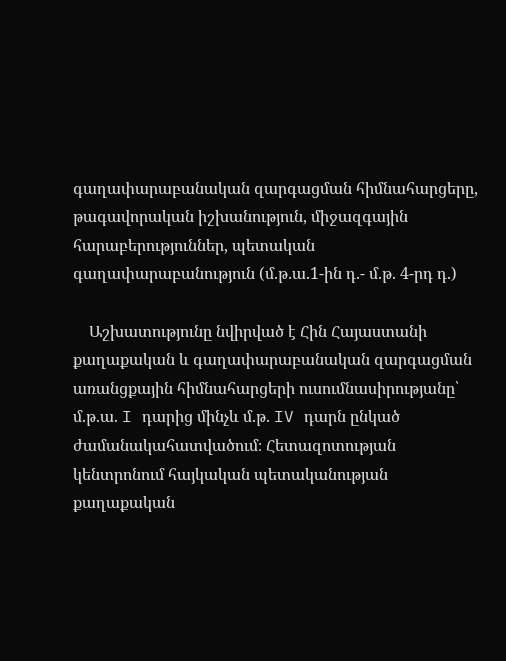գաղափարաբանական զարգացման հիմնահարցերը, թագավորական իշխանություն, միջազգային հարաբերություններ, պետական գաղափարաբանություն (մ.թ.ա.1-ին դ.- մ.թ. 4-րդ դ.)

    Աշխատությունը նվիրված է Հին Հայաստանի քաղաքական և գաղափարաբանական զարգացման առանցքային հիմնահարցերի ուսումնասիրությանը՝ մ.թ.ա. I դարից մինչև մ.թ. IV դարն ընկած ժամանակահատվածում։ Հետազոտության կենտրոնում հայկական պետականության քաղաքական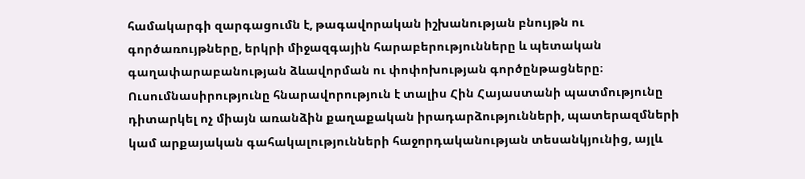համակարգի զարգացումն է, թագավորական իշխանության բնույթն ու գործառույթները, երկրի միջազգային հարաբերությունները և պետական գաղափարաբանության ձևավորման ու փոփոխության գործընթացները։ Ուսումնասիրությունը հնարավորություն է տալիս Հին Հայաստանի պատմությունը դիտարկել ոչ միայն առանձին քաղաքական իրադարձությունների, պատերազմների կամ արքայական գահակալությունների հաջորդականության տեսանկյունից, այլև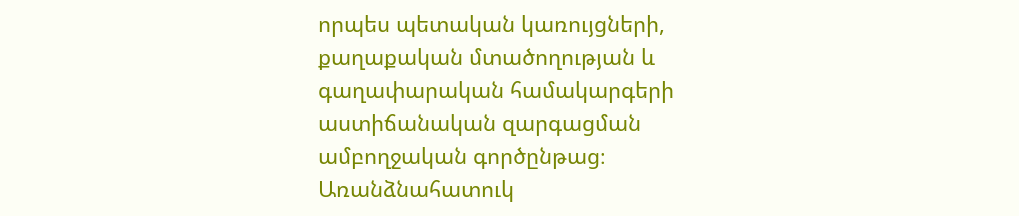որպես պետական կառույցների, քաղաքական մտածողության և գաղափարական համակարգերի աստիճանական զարգացման ամբողջական գործընթաց։ Առանձնահատուկ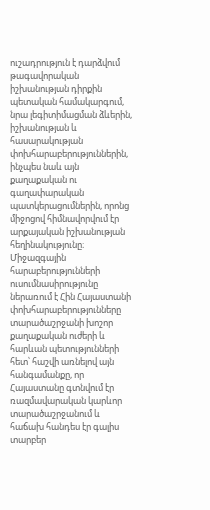ուշադրություն է դարձվում թագավորական իշխանության դիրքին պետական համակարգում, նրա լեգիտիմացման ձևերին, իշխանության և հասարակության փոխհարաբերություններին, ինչպես նաև այն քաղաքական ու գաղափարական պատկերացումներին, որոնց միջոցով հիմնավորվում էր արքայական իշխանության հեղինակությունը։ Միջազգային հարաբերությունների ուսումնասիրությունը ներառում է Հին Հայաստանի փոխհարաբերությունները տարածաշրջանի խոշոր քաղաքական ուժերի և հարևան պետությունների հետ՝ հաշվի առնելով այն հանգամանքը, որ Հայաստանը գտնվում էր ռազմավարական կարևոր տարածաշրջանում և հաճախ հանդես էր գալիս տարբեր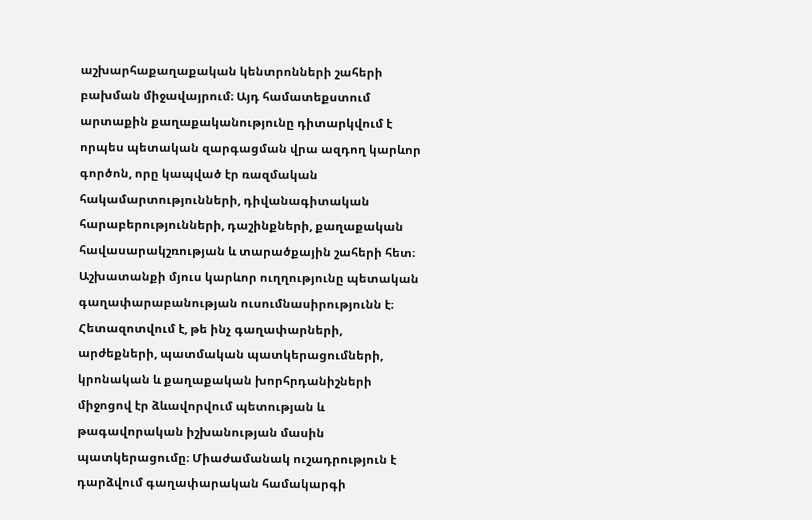աշխարհաքաղաքական կենտրոնների շահերի բախման միջավայրում։ Այդ համատեքստում արտաքին քաղաքականությունը դիտարկվում է որպես պետական զարգացման վրա ազդող կարևոր գործոն, որը կապված էր ռազմական հակամարտությունների, դիվանագիտական հարաբերությունների, դաշինքների, քաղաքական հավասարակշռության և տարածքային շահերի հետ։ Աշխատանքի մյուս կարևոր ուղղությունը պետական գաղափարաբանության ուսումնասիրությունն է։ Հետազոտվում է, թե ինչ գաղափարների, արժեքների, պատմական պատկերացումների, կրոնական և քաղաքական խորհրդանիշների միջոցով էր ձևավորվում պետության և թագավորական իշխանության մասին պատկերացումը։ Միաժամանակ ուշադրություն է դարձվում գաղափարական համակարգի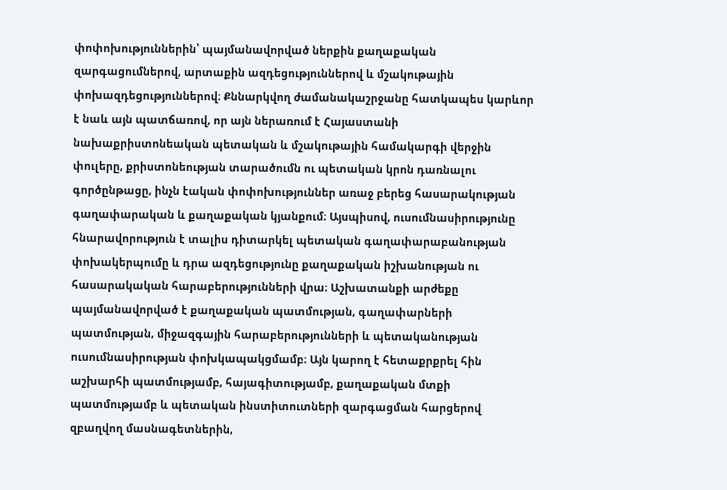փոփոխություններին՝ պայմանավորված ներքին քաղաքական զարգացումներով, արտաքին ազդեցություններով և մշակութային փոխազդեցություններով։ Քննարկվող ժամանակաշրջանը հատկապես կարևոր է նաև այն պատճառով, որ այն ներառում է Հայաստանի նախաքրիստոնեական պետական և մշակութային համակարգի վերջին փուլերը, քրիստոնեության տարածումն ու պետական կրոն դառնալու գործընթացը, ինչն էական փոփոխություններ առաջ բերեց հասարակության գաղափարական և քաղաքական կյանքում։ Այսպիսով, ուսումնասիրությունը հնարավորություն է տալիս դիտարկել պետական գաղափարաբանության փոխակերպումը և դրա ազդեցությունը քաղաքական իշխանության ու հասարակական հարաբերությունների վրա։ Աշխատանքի արժեքը պայմանավորված է քաղաքական պատմության, գաղափարների պատմության, միջազգային հարաբերությունների և պետականության ուսումնասիրության փոխկապակցմամբ։ Այն կարող է հետաքրքրել հին աշխարհի պատմությամբ, հայագիտությամբ, քաղաքական մտքի պատմությամբ և պետական ինստիտուտների զարգացման հարցերով զբաղվող մասնագետներին,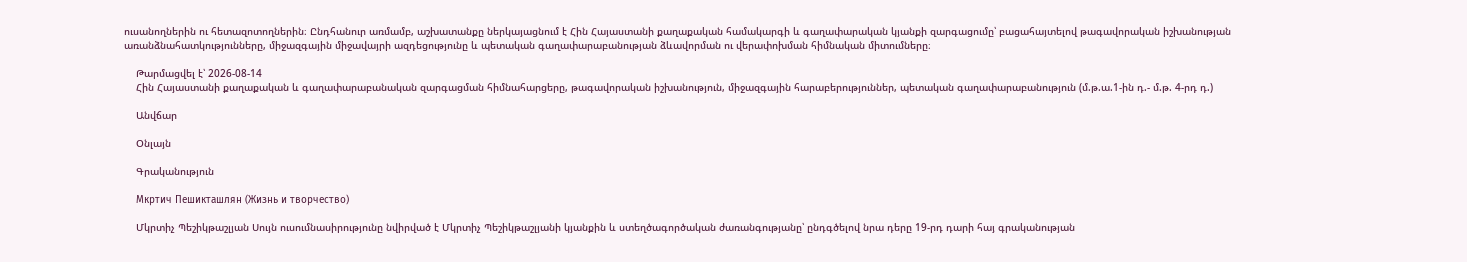ուսանողներին ու հետազոտողներին։ Ընդհանուր առմամբ, աշխատանքը ներկայացնում է Հին Հայաստանի քաղաքական համակարգի և գաղափարական կյանքի զարգացումը՝ բացահայտելով թագավորական իշխանության առանձնահատկությունները, միջազգային միջավայրի ազդեցությունը և պետական գաղափարաբանության ձևավորման ու վերափոխման հիմնական միտումները։

    Թարմացվել է՝ 2026-08-14
    Հին Հայաստանի քաղաքական և գաղափարաբանական զարգացման հիմնահարցերը, թագավորական իշխանություն, միջազգային հարաբերություններ, պետական գաղափարաբանություն (մ.թ.ա.1-ին դ.- մ.թ. 4-րդ դ.)

    Անվճար

    Օնլայն

    Գրականություն

    Мкртич Пешикташлян (Жизнь и творчество)

    Մկրտիչ Պեշիկթաշլյան Սույն ուսումնասիրությունը նվիրված է Մկրտիչ Պեշիկթաշլյանի կյանքին և ստեղծագործական ժառանգությանը՝ ընդգծելով նրա դերը 19-րդ դարի հայ գրականության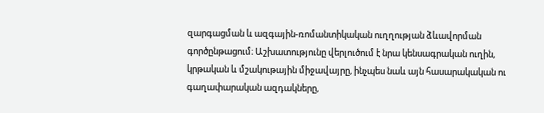զարգացման և ազգային-ռոմանտիկական ուղղության ձևավորման գործընթացում։ Աշխատությունը վերլուծում է նրա կենսագրական ուղին, կրթական և մշակութային միջավայրը, ինչպես նաև այն հասարակական ու գաղափարական ազդակները,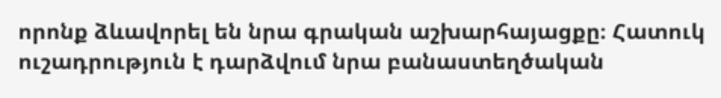որոնք ձևավորել են նրա գրական աշխարհայացքը։ Հատուկ ուշադրություն է դարձվում նրա բանաստեղծական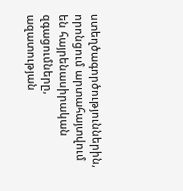ստեղծագործություններին, որոնցում արտահայտվում են հայրենասիրական զգացումները, ազատության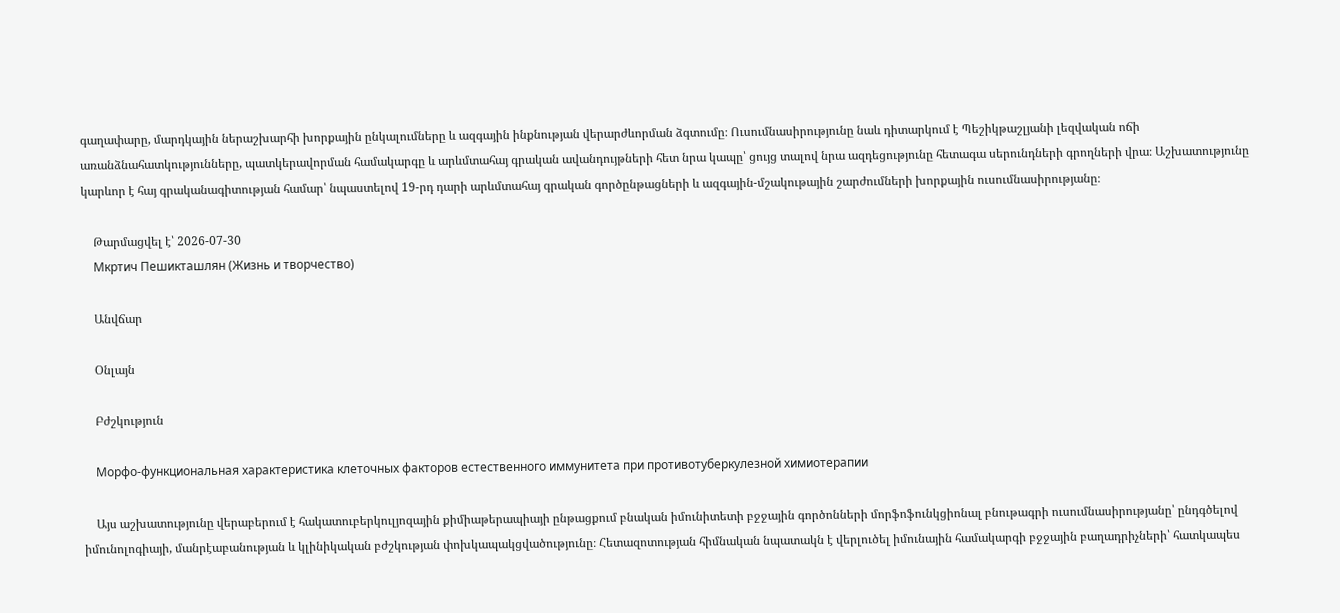գաղափարը, մարդկային ներաշխարհի խորքային ընկալումները և ազգային ինքնության վերարժևորման ձգտումը։ Ուսումնասիրությունը նաև դիտարկում է Պեշիկթաշլյանի լեզվական ոճի առանձնահատկությունները, պատկերավորման համակարգը և արևմտահայ գրական ավանդույթների հետ նրա կապը՝ ցույց տալով նրա ազդեցությունը հետագա սերունդների գրողների վրա։ Աշխատությունը կարևոր է հայ գրականագիտության համար՝ նպաստելով 19-րդ դարի արևմտահայ գրական գործընթացների և ազգային-մշակութային շարժումների խորքային ուսումնասիրությանը։

    Թարմացվել է՝ 2026-07-30
    Мкртич Пешикташлян (Жизнь и творчество)

    Անվճար

    Օնլայն

    Բժշկություն

    Морфо-функциональная характеристика клеточных факторов естественного иммунитета при противотуберкулезной химиотерапии

    Այս աշխատությունը վերաբերում է հակատուբերկուլյոզային քիմիաթերապիայի ընթացքում բնական իմունիտետի բջջային գործոնների մորֆոֆունկցիոնալ բնութագրի ուսումնասիրությանը՝ ընդգծելով իմունոլոգիայի, մանրէաբանության և կլինիկական բժշկության փոխկապակցվածությունը։ Հետազոտության հիմնական նպատակն է վերլուծել իմունային համակարգի բջջային բաղադրիչների՝ հատկապես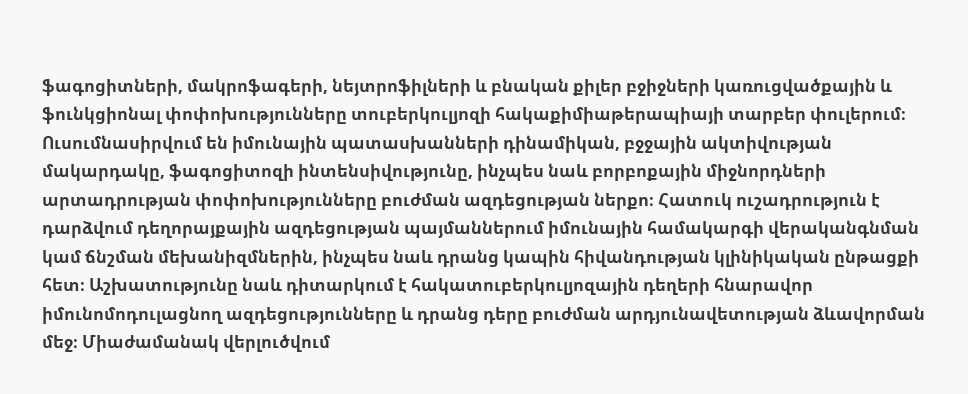ֆագոցիտների, մակրոֆագերի, նեյտրոֆիլների և բնական քիլեր բջիջների կառուցվածքային և ֆունկցիոնալ փոփոխությունները տուբերկուլյոզի հակաքիմիաթերապիայի տարբեր փուլերում։ Ուսումնասիրվում են իմունային պատասխանների դինամիկան, բջջային ակտիվության մակարդակը, ֆագոցիտոզի ինտենսիվությունը, ինչպես նաև բորբոքային միջնորդների արտադրության փոփոխությունները բուժման ազդեցության ներքո։ Հատուկ ուշադրություն է դարձվում դեղորայքային ազդեցության պայմաններում իմունային համակարգի վերականգնման կամ ճնշման մեխանիզմներին, ինչպես նաև դրանց կապին հիվանդության կլինիկական ընթացքի հետ։ Աշխատությունը նաև դիտարկում է հակատուբերկուլյոզային դեղերի հնարավոր իմունոմոդուլացնող ազդեցությունները և դրանց դերը բուժման արդյունավետության ձևավորման մեջ։ Միաժամանակ վերլուծվում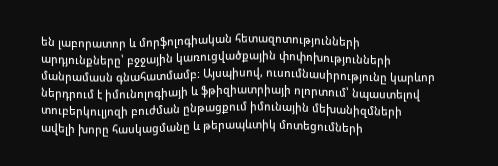են լաբորատոր և մորֆոլոգիական հետազոտությունների արդյունքները՝ բջջային կառուցվածքային փոփոխությունների մանրամասն գնահատմամբ։ Այսպիսով, ուսումնասիրությունը կարևոր ներդրում է իմունոլոգիայի և ֆթիզիատրիայի ոլորտում՝ նպաստելով տուբերկուլյոզի բուժման ընթացքում իմունային մեխանիզմների ավելի խորը հասկացմանը և թերապևտիկ մոտեցումների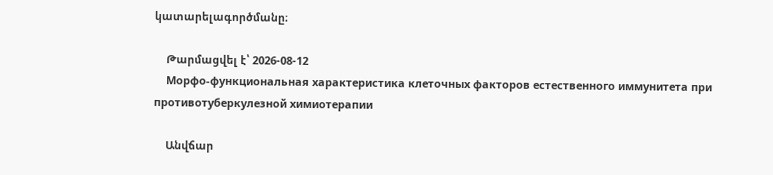կատարելագործմանը։

    Թարմացվել է՝ 2026-08-12
    Морфо-функциональная характеристика клеточных факторов естественного иммунитета при противотуберкулезной химиотерапии

    Անվճար